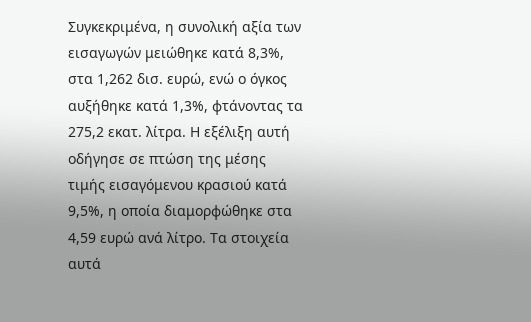Συγκεκριμένα, η συνολική αξία των εισαγωγών μειώθηκε κατά 8,3%, στα 1,262 δισ. ευρώ, ενώ ο όγκος αυξήθηκε κατά 1,3%, φτάνοντας τα 275,2 εκατ. λίτρα. Η εξέλιξη αυτή οδήγησε σε πτώση της μέσης τιμής εισαγόμενου κρασιού κατά 9,5%, η οποία διαμορφώθηκε στα 4,59 ευρώ ανά λίτρο. Τα στοιχεία αυτά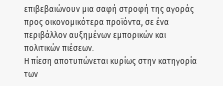επιβεβαιώνουν μια σαφή στροφή της αγοράς προς οικονομικότερα προϊόντα, σε ένα περιβάλλον αυξημένων εμπορικών και πολιτικών πιέσεων.
Η πίεση αποτυπώνεται κυρίως στην κατηγορία των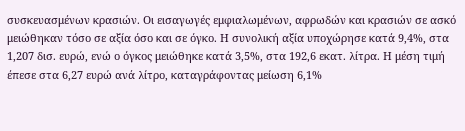συσκευασμένων κρασιών. Οι εισαγωγές εμφιαλωμένων, αφρωδών και κρασιών σε ασκό μειώθηκαν τόσο σε αξία όσο και σε όγκο. Η συνολική αξία υποχώρησε κατά 9,4%, στα 1,207 δισ. ευρώ, ενώ ο όγκος μειώθηκε κατά 3,5%, στα 192,6 εκατ. λίτρα. Η μέση τιμή έπεσε στα 6,27 ευρώ ανά λίτρο, καταγράφοντας μείωση 6,1%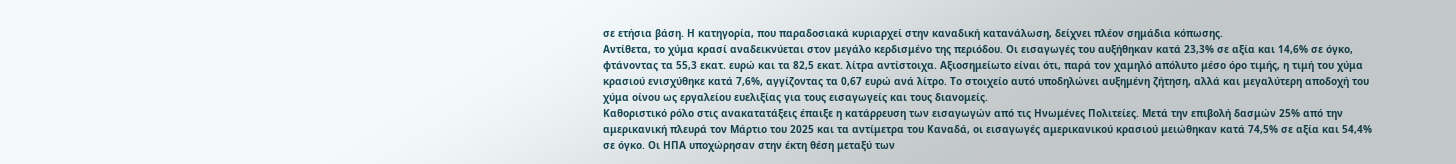σε ετήσια βάση. Η κατηγορία, που παραδοσιακά κυριαρχεί στην καναδική κατανάλωση, δείχνει πλέον σημάδια κόπωσης.
Αντίθετα, το χύμα κρασί αναδεικνύεται στον μεγάλο κερδισμένο της περιόδου. Οι εισαγωγές του αυξήθηκαν κατά 23,3% σε αξία και 14,6% σε όγκο, φτάνοντας τα 55,3 εκατ. ευρώ και τα 82,5 εκατ. λίτρα αντίστοιχα. Αξιοσημείωτο είναι ότι, παρά τον χαμηλό απόλυτο μέσο όρο τιμής, η τιμή του χύμα κρασιού ενισχύθηκε κατά 7,6%, αγγίζοντας τα 0,67 ευρώ ανά λίτρο. Το στοιχείο αυτό υποδηλώνει αυξημένη ζήτηση, αλλά και μεγαλύτερη αποδοχή του χύμα οίνου ως εργαλείου ευελιξίας για τους εισαγωγείς και τους διανομείς.
Καθοριστικό ρόλο στις ανακατατάξεις έπαιξε η κατάρρευση των εισαγωγών από τις Ηνωμένες Πολιτείες. Μετά την επιβολή δασμών 25% από την αμερικανική πλευρά τον Μάρτιο του 2025 και τα αντίμετρα του Καναδά, οι εισαγωγές αμερικανικού κρασιού μειώθηκαν κατά 74,5% σε αξία και 54,4% σε όγκο. Οι ΗΠΑ υποχώρησαν στην έκτη θέση μεταξύ των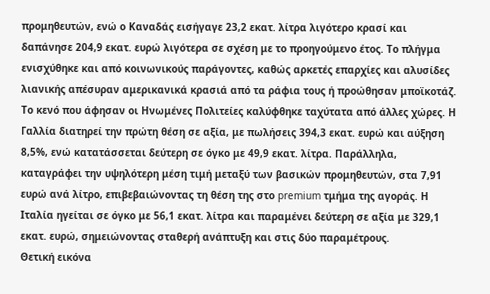προμηθευτών, ενώ ο Καναδάς εισήγαγε 23,2 εκατ. λίτρα λιγότερο κρασί και δαπάνησε 204,9 εκατ. ευρώ λιγότερα σε σχέση με το προηγούμενο έτος. Το πλήγμα ενισχύθηκε και από κοινωνικούς παράγοντες, καθώς αρκετές επαρχίες και αλυσίδες λιανικής απέσυραν αμερικανικά κρασιά από τα ράφια τους ή προώθησαν μποϊκοτάζ.
Το κενό που άφησαν οι Ηνωμένες Πολιτείες καλύφθηκε ταχύτατα από άλλες χώρες. Η Γαλλία διατηρεί την πρώτη θέση σε αξία, με πωλήσεις 394,3 εκατ. ευρώ και αύξηση 8,5%, ενώ κατατάσσεται δεύτερη σε όγκο με 49,9 εκατ. λίτρα. Παράλληλα, καταγράφει την υψηλότερη μέση τιμή μεταξύ των βασικών προμηθευτών, στα 7,91 ευρώ ανά λίτρο, επιβεβαιώνοντας τη θέση της στο premium τμήμα της αγοράς. Η Ιταλία ηγείται σε όγκο με 56,1 εκατ. λίτρα και παραμένει δεύτερη σε αξία με 329,1 εκατ. ευρώ, σημειώνοντας σταθερή ανάπτυξη και στις δύο παραμέτρους.
Θετική εικόνα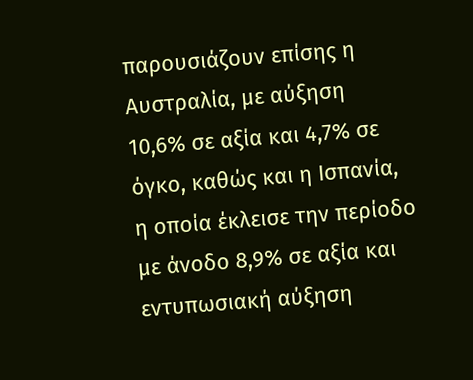παρουσιάζουν επίσης η Αυστραλία, με αύξηση 10,6% σε αξία και 4,7% σε όγκο, καθώς και η Ισπανία, η οποία έκλεισε την περίοδο με άνοδο 8,9% σε αξία και εντυπωσιακή αύξηση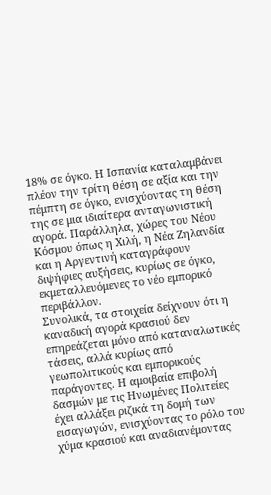18% σε όγκο. Η Ισπανία καταλαμβάνει πλέον την τρίτη θέση σε αξία και την πέμπτη σε όγκο, ενισχύοντας τη θέση της σε μια ιδιαίτερα ανταγωνιστική αγορά. Παράλληλα, χώρες του Νέου Κόσμου όπως η Χιλή, η Νέα Ζηλανδία και η Αργεντινή καταγράφουν διψήφιες αυξήσεις, κυρίως σε όγκο, εκμεταλλευόμενες το νέο εμπορικό περιβάλλον.
Συνολικά, τα στοιχεία δείχνουν ότι η καναδική αγορά κρασιού δεν επηρεάζεται μόνο από καταναλωτικές τάσεις, αλλά κυρίως από γεωπολιτικούς και εμπορικούς παράγοντες. Η αμοιβαία επιβολή δασμών με τις Ηνωμένες Πολιτείες έχει αλλάξει ριζικά τη δομή των εισαγωγών, ενισχύοντας το ρόλο του χύμα κρασιού και αναδιανέμοντας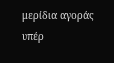μερίδια αγοράς υπέρ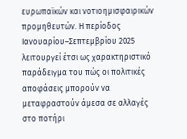ευρωπαϊκών και νοτιοημισφαιρικών προμηθευτών. Η περίοδος Ιανουαρίου–Σεπτεμβρίου 2025 λειτουργεί έτσι ως χαρακτηριστικό παράδειγμα του πώς οι πολιτικές αποφάσεις μπορούν να μεταφραστούν άμεσα σε αλλαγές στο ποτήρι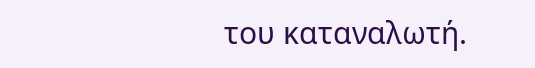του καταναλωτή.